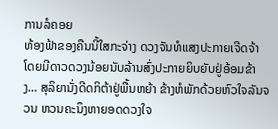ການລໍຄອຍ
ທ້ອງຟ້າຂອງຄືນນີ້ໃສກະຈ່າງ ດວງຈັນທໍແສງປະກາຍເຈີດຈ້າ ໂດຍມີດາວດວງນ້ອຍນັບລ້ານສົ່ງປະກາຍຍິບຍັບຢູ່ອ້ອມຂ້າງ… ສຸລິຍານັ່ງດີດກິຕ້າຢູ່ພື້ນຫຍ້າ ຂ້າງຫໍພັກດ້ວຍຫົວໃຈລັນຈວນ ຫວນຄະນຶງຫາຍອດດວງໃຈ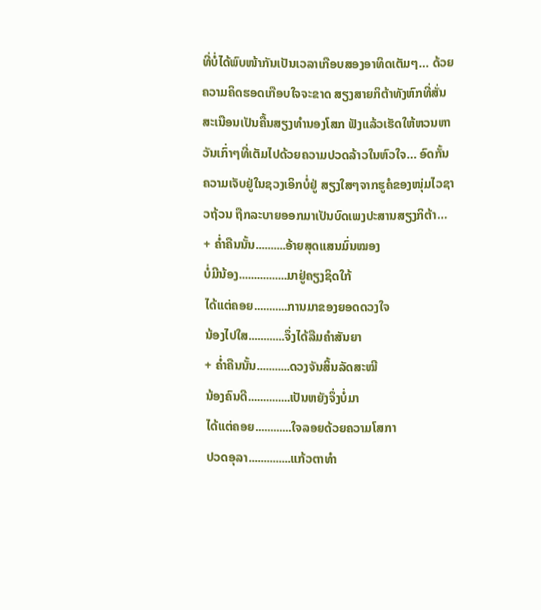ທີ່ບໍ່ໄດ້ພົບໜ້າກັນເປັນເວລາເກືອບສອງອາທິດເຕັມໆ… ດ້ວຍຄວາມຄິດຮອດເກືອບໃຈຈະຂາດ ສຽງສາຍກິຕ້າທັງຫົກທີ່ສັ່ນສະເນືອນເປັນຄື້ນສຽງທໍານອງໂສກ ຟັງແລ້ວເຮັດໃຫ້ຫວນຫາວັນເກົ່າໆທີ່ເຕັມໄປດ້ວຍຄວາມປວດລ້າວໃນຫົວໃຈ… ອົດກັ້ນຄວາມເຈັບຢູ່ໃນຊວງເອິກບໍ່ຢູ່ ສຽງໃສໆຈາກຮູຄໍຂອງໜຸ່ມໄວຊາວຖ້ວນ ຖືກລະບາຍອອກມາເປັນບົດເພງປະສານສຽງກິຕ້າ…
+ ຄໍ່າຄືນນັ້ນ..........ອ້າຍສຸດແສນມົ່ນໝອງ
ບໍ່ມີນ້ອງ................ມາຢູ່ຄຽງຊິດໃກ້
ໄດ້ແຕ່ຄອຍ...........ການມາຂອງຍອດດວງໃຈ
ນ້ອງໄປໃສ............ຈຶ່ງໄດ້ລືມຄໍາສັນຍາ
+ ຄໍ່າຄືນນັ້ນ...........ດວງຈັນສິ້ນລັດສະໝີ
ນ້ອງຄົນດີ..............ເປັນຫຍັງຈຶ່ງບໍ່ມາ
ໄດ້ແຕ່ຄອຍ............ໃຈລອຍດ້ວຍຄວາມໂສກາ
ປວດອຸລາ..............ແກ້ວຕາທໍາ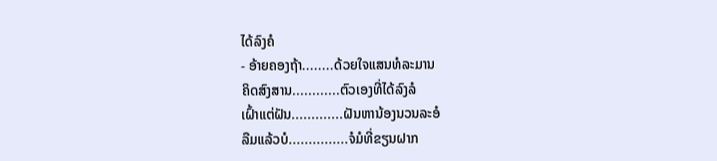ໄດ້ລົງຄໍ
- ອ້າຍຄອງຖ້າ........ດ້ວຍໃຈແສນທໍລະມານ
ຄິດສົງສານ............ຕົວເອງທີ່ໄດ້ລົງລໍ
ເຝົ້າແຕ່ຝັນ.............ຝັນຫານ້ອງນວນລະອໍ
ລືມແລ້ວບໍ...............ຈໍມໍທີ່ຂຽນຝາກ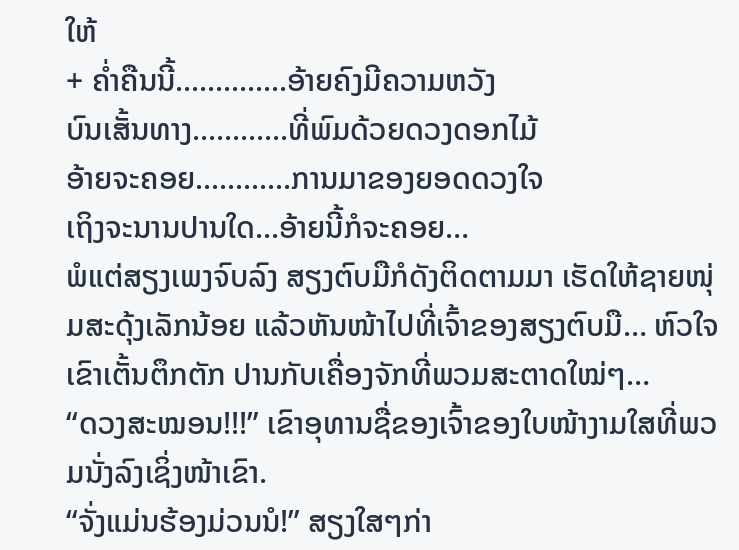ໃຫ້
+ ຄໍ່າຄືນນີ້..............ອ້າຍຄົງມີຄວາມຫວັງ
ບົນເສັ້ນທາງ............ທີ່ພົມດ້ວຍດວງດອກໄມ້
ອ້າຍຈະຄອຍ............ການມາຂອງຍອດດວງໃຈ
ເຖິງຈະນານປານໃດ...ອ້າຍນີ້ກໍຈະຄອຍ…
ພໍແຕ່ສຽງເພງຈົບລົງ ສຽງຕົບມືກໍດັງຕິດຕາມມາ ເຮັດໃຫ້ຊາຍໜຸ່ມສະດຸ້ງເລັກນ້ອຍ ແລ້ວຫັນໜ້າໄປທີ່ເຈົ້າຂອງສຽງຕົບມື… ຫົວໃຈເຂົາເຕັ້ນຕຶກຕັກ ປານກັບເຄື່ອງຈັກທີ່ພວມສະຕາດໃໝ່ໆ…
“ດວງສະໝອນ!!!” ເຂົາອຸທານຊື່ຂອງເຈົ້າຂອງໃບໜ້າງາມໃສທີ່ພວມນັ່ງລົງເຊິ່ງໜ້າເຂົາ.
“ຈັ່ງແມ່ນຮ້ອງມ່ວນນໍ!” ສຽງໃສໆກ່າ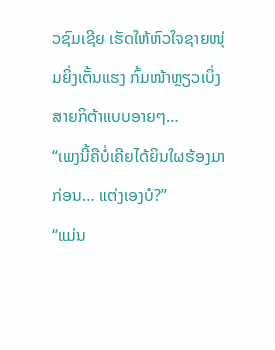ວຊົມເຊີຍ ເຮັດໃຫ້ຫົວໃຈຊາຍໜຸ່ມຍິ່ງເຕັ້ນແຮງ ກົ້ມໜ້າຫຼຽວເບິ່ງສາຍກິຕ້າແບບອາຍໆ…
“ເພງນີ້ຄືບໍ່ເຄີຍໄດ້ຍິນໃຜຮ້ອງມາກ່ອນ… ແຕ່ງເອງບໍ?”
“ແມ່ນ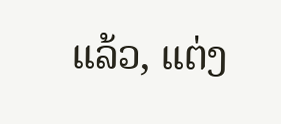ແລ້ວ, ແຕ່ງ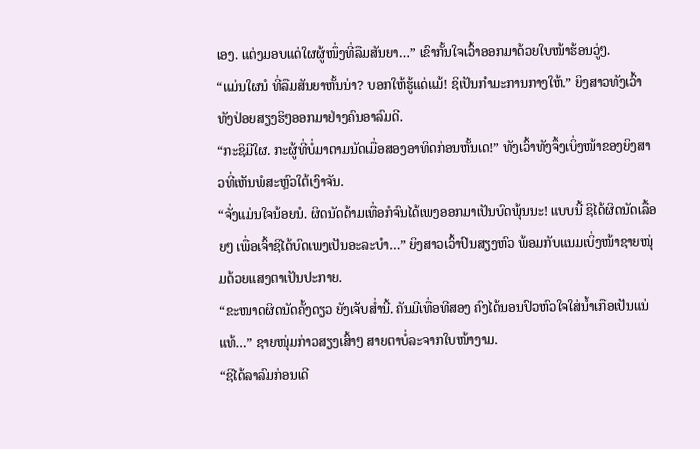ເອງ. ແຕ່ງມອບແດ່ໃຜຜູ້ໜຶ່ງທີ່ລືມສັນຍາ…” ເຂົາກັ້ນໃຈເວົ້າອອກມາດ້ວຍໃບໜ້າຮ້ອນວູ່ໆ.
“ແມ່ນໃຜນໍ ທີ່ລືມສັນຍາຫັ້ນນ່າ? ບອກໃຫ້ຮູ້ແດ່ແມ້! ຊິເປັນກໍາມະການກາງໃຫ້.” ຍິງສາວທັງເວົ້າທັງປ່ອຍສຽງຮິໆອອກມາຢ່າງຄົນອາລົມດີ.
“ກະຊິມີໃຜ. ກະຜູ້ທີ່ບໍ່ມາຕາມນັດເມື່ອສອງອາທິດກ່ອນຫັ້ນເດ!” ທັງເວົ້າທັງຈຶ້ງເບິ່ງໜ້າຂອງຍິງສາວທີ່ເຫັນພໍສະຫຼົວໃຕ້ເງົາຈັນ.
“ຈັ່ງແມ່ນໃຈນ້ອຍນໍ. ຜິດນັດດ້າມເທື່ອກໍຈົນໄດ້ເພງອອກມາເປັນບົດພຸ້ນນະ! ແບບນີ້ ຊິໄດ້ຜິດນັດເລື້ອຍໆ ເພື່ອເຈົ້າຊິໄດ້ບົດເພງເປັນອະລະບໍາ…” ຍິງສາວເວົ້າປົນສຽງຫົວ ພ້ອມກັບແນມເບິ່ງໜ້າຊາຍໜຸ່ມດ້ວຍແສງຕາເປັນປະກາຍ.
“ຂະໜາດຜິດນັດຄັ້ງດຽວ ຍັງເຈັບສໍ່ານີ້. ຄັນມີເທື່ອທີສອງ ຄົງໄດ້ນອນປົວຫົວໃຈໃສ່ນໍ້າເກືອເປັນແນ່ແທ້…” ຊາຍໜຸ່ມກ່າວສຽງເສົ້າໆ ສາຍຕາບໍ່ລະຈາກໃບໜ້າງາມ.
“ຊິໄດ້ລາລົມກ່ອນເດີ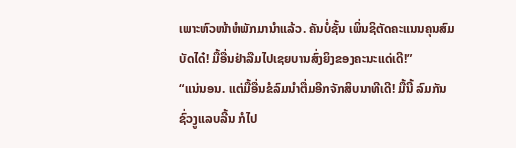ເພາະຫົວໜ້າຫໍພັກມານໍາແລ້ວ. ຄັນບໍ່ຊັ້ນ ເພິ່ນຊິຕັດຄະແນນຄຸນສົມບັດໄດ໋! ມື້ອື່ນຢ່າລືມໄປເຊຍບານສົ່ງຍິງຂອງຄະນະແດ່ເດີ!”
“ແນ່ນອນ. ແຕ່ມື້ອື່ນຂໍລົມນໍາຕື່ມອີກຈັກສິບນາທີເດີ! ມື້ນີ້ ລົມກັນຊົ່ວງູແລບລີ້ນ ກໍໄປ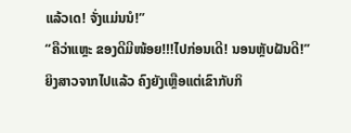ແລ້ວເດ! ຈັ່ງແມ່ນນໍ!”
“ຄືວ່າແຫຼະ ຂອງດີມີໜ້ອຍ!!!ໄປກ່ອນເດີ! ນອນຫຼັບຝັນດີ!”
ຍິງສາວຈາກໄປແລ້ວ ຄົງຍັງເຫຼືອແຕ່ເຂົາກັບກິ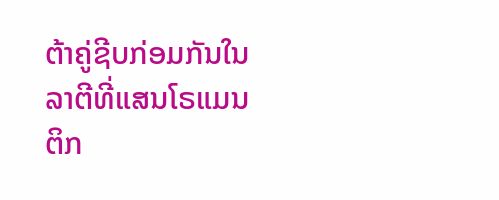ຕ້າຄູ່ຊີບກ່ອມກັນໃນລາຕີທີ່ແສນໂຣແມນຕິກ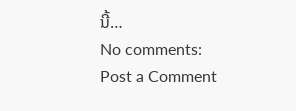ນີ້…
No comments:
Post a Comment